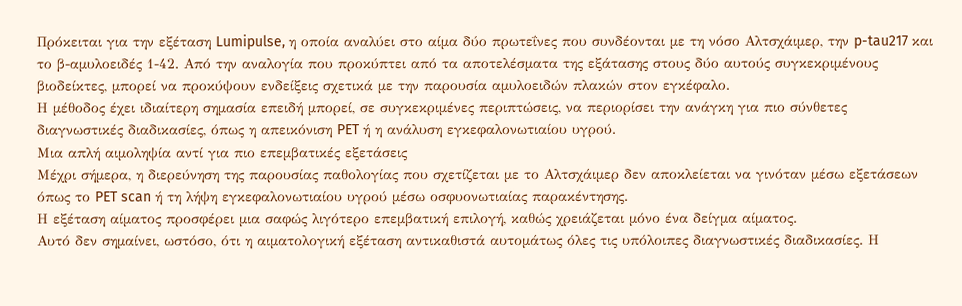Πρόκειται για την εξέταση Lumipulse, η οποία αναλύει στο αίμα δύο πρωτεΐνες που συνδέονται με τη νόσο Αλτσχάιμερ, την p-tau217 και το β-αμυλοειδές 1-42. Από την αναλογία που προκύπτει από τα αποτελέσματα της εξάτασης στους δύο αυτούς συγκεκριμένους βιοδείκτες, μπορεί να προκύψουν ενδείξεις σχετικά με την παρουσία αμυλοειδών πλακών στον εγκέφαλο.
Η μέθοδος έχει ιδιαίτερη σημασία επειδή μπορεί, σε συγκεκριμένες περιπτώσεις, να περιορίσει την ανάγκη για πιο σύνθετες διαγνωστικές διαδικασίες, όπως η απεικόνιση PET ή η ανάλυση εγκεφαλονωτιαίου υγρού.
Μια απλή αιμοληψία αντί για πιο επεμβατικές εξετάσεις
Μέχρι σήμερα, η διερεύνηση της παρουσίας παθολογίας που σχετίζεται με το Αλτσχάιμερ δεν αποκλείεται να γινόταν μέσω εξετάσεων όπως το PET scan ή τη λήψη εγκεφαλονωτιαίου υγρού μέσω οσφυονωτιαίας παρακέντησης.
Η εξέταση αίματος προσφέρει μια σαφώς λιγότερο επεμβατική επιλογή, καθώς χρειάζεται μόνο ένα δείγμα αίματος.
Αυτό δεν σημαίνει, ωστόσο, ότι η αιματολογική εξέταση αντικαθιστά αυτομάτως όλες τις υπόλοιπες διαγνωστικές διαδικασίες. Η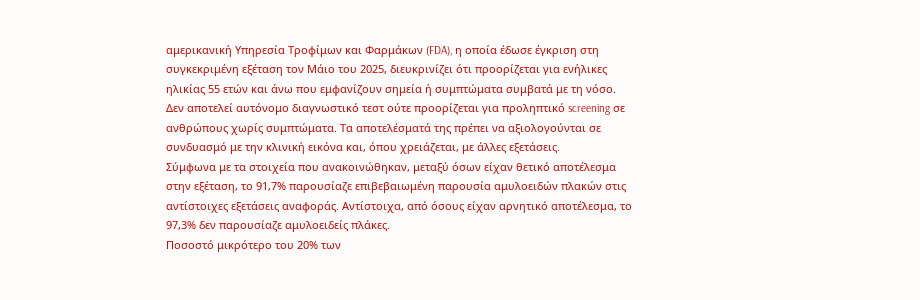αμερικανική Υπηρεσία Τροφίμων και Φαρμάκων (FDA), η οποία έδωσε έγκριση στη συγκεκριμένη εξέταση τον Μάιο του 2025, διευκρινίζει ότι προορίζεται για ενήλικες ηλικίας 55 ετών και άνω που εμφανίζουν σημεία ή συμπτώματα συμβατά με τη νόσο.
Δεν αποτελεί αυτόνομο διαγνωστικό τεστ ούτε προορίζεται για προληπτικό screening σε ανθρώπους χωρίς συμπτώματα. Τα αποτελέσματά της πρέπει να αξιολογούνται σε συνδυασμό με την κλινική εικόνα και, όπου χρειάζεται, με άλλες εξετάσεις.
Σύμφωνα με τα στοιχεία που ανακοινώθηκαν, μεταξύ όσων είχαν θετικό αποτέλεσμα στην εξέταση, το 91,7% παρουσίαζε επιβεβαιωμένη παρουσία αμυλοειδών πλακών στις αντίστοιχες εξετάσεις αναφοράς. Αντίστοιχα, από όσους είχαν αρνητικό αποτέλεσμα, το 97,3% δεν παρουσίαζε αμυλοειδείς πλάκες.
Ποσοστό μικρότερο του 20% των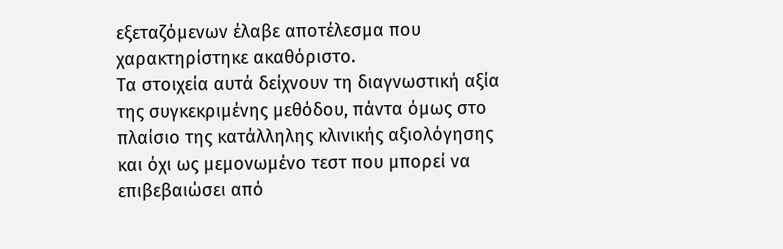εξεταζόμενων έλαβε αποτέλεσμα που χαρακτηρίστηκε ακαθόριστο.
Τα στοιχεία αυτά δείχνουν τη διαγνωστική αξία της συγκεκριμένης μεθόδου, πάντα όμως στο πλαίσιο της κατάλληλης κλινικής αξιολόγησης και όχι ως μεμονωμένο τεστ που μπορεί να επιβεβαιώσει από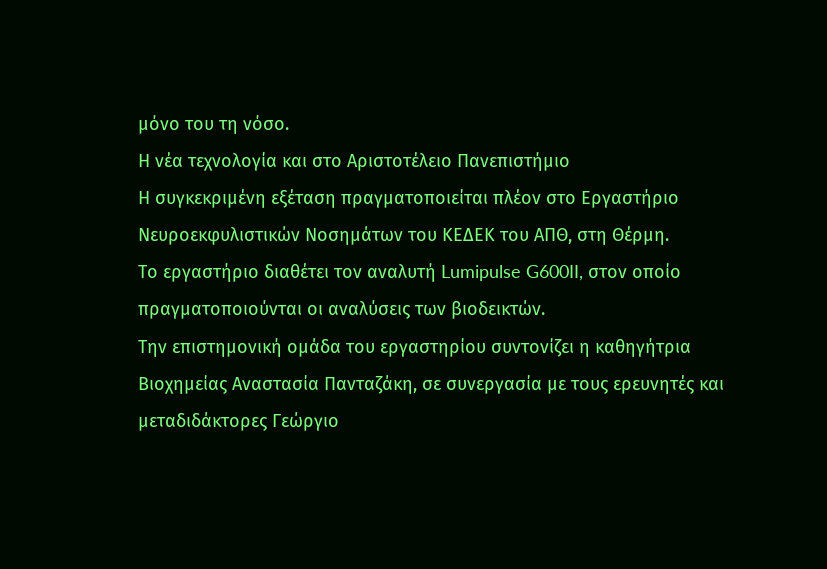μόνο του τη νόσο.
Η νέα τεχνολογία και στο Αριστοτέλειο Πανεπιστήμιο
Η συγκεκριμένη εξέταση πραγματοποιείται πλέον στο Εργαστήριο Νευροεκφυλιστικών Νοσημάτων του ΚΕΔΕΚ του ΑΠΘ, στη Θέρμη.
Το εργαστήριο διαθέτει τον αναλυτή Lumipulse G600II, στον οποίο πραγματοποιούνται οι αναλύσεις των βιοδεικτών.
Την επιστημονική ομάδα του εργαστηρίου συντονίζει η καθηγήτρια Βιοχημείας Αναστασία Πανταζάκη, σε συνεργασία με τους ερευνητές και μεταδιδάκτορες Γεώργιο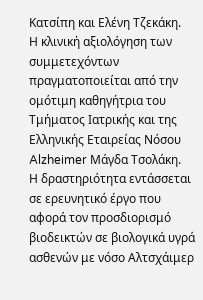Κατσίπη και Ελένη Τζεκάκη.
Η κλινική αξιολόγηση των συμμετεχόντων πραγματοποιείται από την ομότιμη καθηγήτρια του Τμήματος Ιατρικής και της Ελληνικής Εταιρείας Νόσου Alzheimer Μάγδα Τσολάκη.
Η δραστηριότητα εντάσσεται σε ερευνητικό έργο που αφορά τον προσδιορισμό βιοδεικτών σε βιολογικά υγρά ασθενών με νόσο Αλτσχάιμερ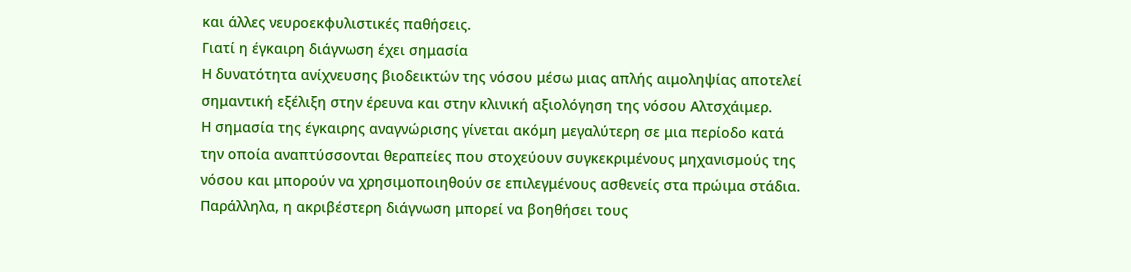και άλλες νευροεκφυλιστικές παθήσεις.
Γιατί η έγκαιρη διάγνωση έχει σημασία
Η δυνατότητα ανίχνευσης βιοδεικτών της νόσου μέσω μιας απλής αιμοληψίας αποτελεί σημαντική εξέλιξη στην έρευνα και στην κλινική αξιολόγηση της νόσου Αλτσχάιμερ.
Η σημασία της έγκαιρης αναγνώρισης γίνεται ακόμη μεγαλύτερη σε μια περίοδο κατά την οποία αναπτύσσονται θεραπείες που στοχεύουν συγκεκριμένους μηχανισμούς της νόσου και μπορούν να χρησιμοποιηθούν σε επιλεγμένους ασθενείς στα πρώιμα στάδια.
Παράλληλα, η ακριβέστερη διάγνωση μπορεί να βοηθήσει τους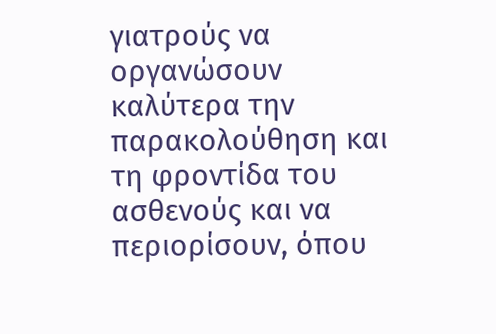γιατρούς να οργανώσουν καλύτερα την παρακολούθηση και τη φροντίδα του ασθενούς και να περιορίσουν, όπου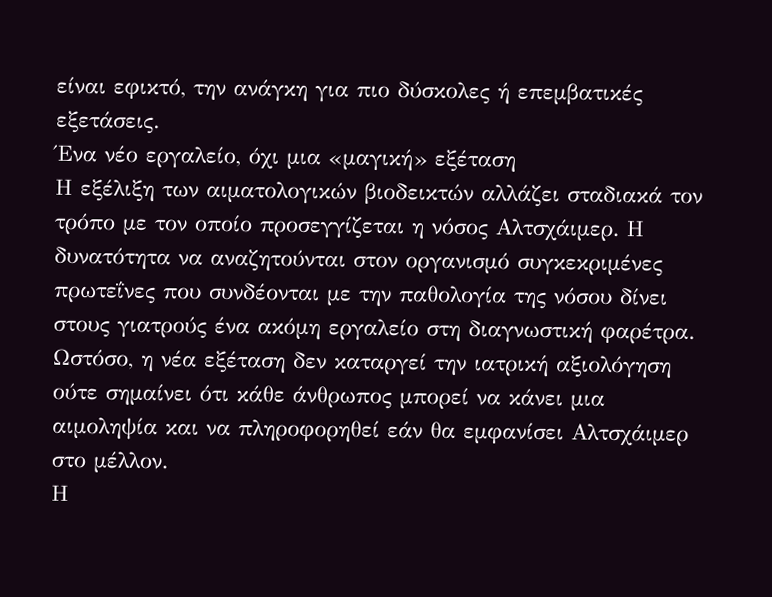είναι εφικτό, την ανάγκη για πιο δύσκολες ή επεμβατικές εξετάσεις.
Ένα νέο εργαλείο, όχι μια «μαγική» εξέταση
Η εξέλιξη των αιματολογικών βιοδεικτών αλλάζει σταδιακά τον τρόπο με τον οποίο προσεγγίζεται η νόσος Αλτσχάιμερ. Η δυνατότητα να αναζητούνται στον οργανισμό συγκεκριμένες πρωτεΐνες που συνδέονται με την παθολογία της νόσου δίνει στους γιατρούς ένα ακόμη εργαλείο στη διαγνωστική φαρέτρα.
Ωστόσο, η νέα εξέταση δεν καταργεί την ιατρική αξιολόγηση ούτε σημαίνει ότι κάθε άνθρωπος μπορεί να κάνει μια αιμοληψία και να πληροφορηθεί εάν θα εμφανίσει Αλτσχάιμερ στο μέλλον.
Η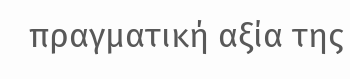πραγματική αξία της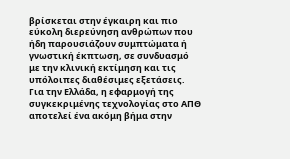βρίσκεται στην έγκαιρη και πιο εύκολη διερεύνηση ανθρώπων που ήδη παρουσιάζουν συμπτώματα ή γνωστική έκπτωση, σε συνδυασμό με την κλινική εκτίμηση και τις υπόλοιπες διαθέσιμες εξετάσεις.
Για την Ελλάδα, η εφαρμογή της συγκεκριμένης τεχνολογίας στο ΑΠΘ αποτελεί ένα ακόμη βήμα στην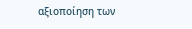αξιοποίηση των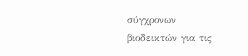σύγχρονων βιοδεικτών για τις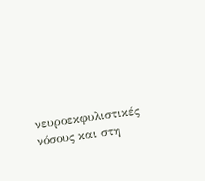νευροεκφυλιστικές νόσους και στη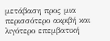μετάβαση προς μια περισσότερο ακριβή και λιγότερο επεμβατική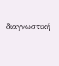διαγνωστική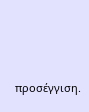προσέγγιση.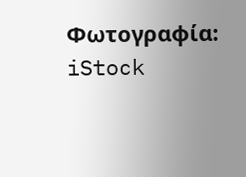Φωτογραφία: iStock